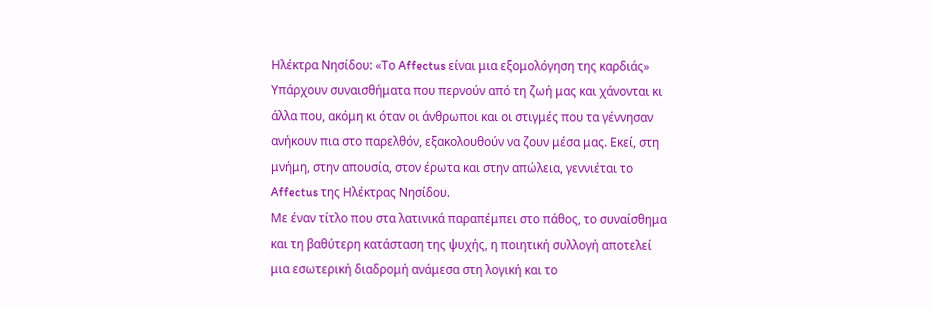Ηλέκτρα Νησίδου: «Το Affectus είναι μια εξομολόγηση της καρδιάς»
Υπάρχουν συναισθήματα που περνούν από τη ζωή μας και χάνονται κι άλλα που, ακόμη κι όταν οι άνθρωποι και οι στιγμές που τα γέννησαν ανήκουν πια στο παρελθόν, εξακολουθούν να ζουν μέσα μας. Εκεί, στη μνήμη, στην απουσία, στον έρωτα και στην απώλεια, γεννιέται το Affectus της Ηλέκτρας Νησίδου.
Με έναν τίτλο που στα λατινικά παραπέμπει στο πάθος, το συναίσθημα και τη βαθύτερη κατάσταση της ψυχής, η ποιητική συλλογή αποτελεί μια εσωτερική διαδρομή ανάμεσα στη λογική και το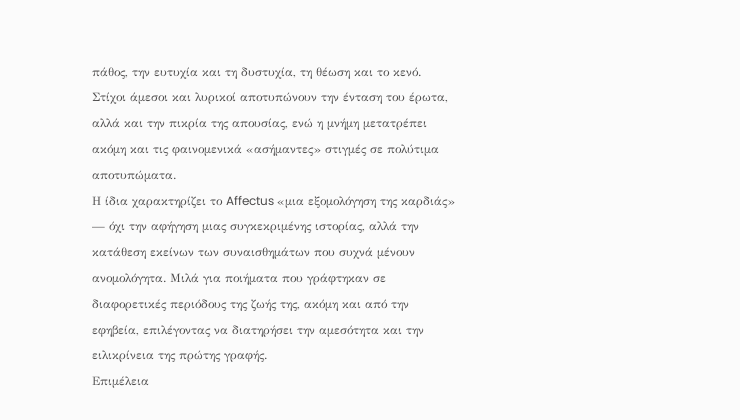πάθος, την ευτυχία και τη δυστυχία, τη θέωση και το κενό. Στίχοι άμεσοι και λυρικοί αποτυπώνουν την ένταση του έρωτα, αλλά και την πικρία της απουσίας, ενώ η μνήμη μετατρέπει ακόμη και τις φαινομενικά «ασήμαντες» στιγμές σε πολύτιμα αποτυπώματα.
Η ίδια χαρακτηρίζει το Affectus «μια εξομολόγηση της καρδιάς» — όχι την αφήγηση μιας συγκεκριμένης ιστορίας, αλλά την κατάθεση εκείνων των συναισθημάτων που συχνά μένουν ανομολόγητα. Μιλά για ποιήματα που γράφτηκαν σε διαφορετικές περιόδους της ζωής της, ακόμη και από την εφηβεία, επιλέγοντας να διατηρήσει την αμεσότητα και την ειλικρίνεια της πρώτης γραφής.
Επιμέλεια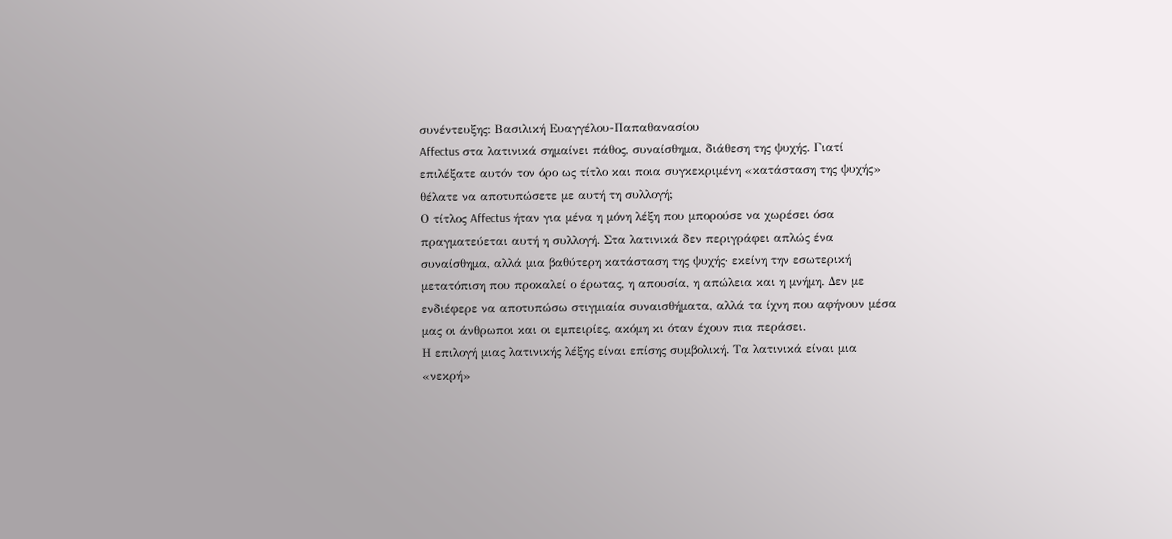συνέντευξης: Βασιλική Ευαγγέλου-Παπαθανασίου
Affectus στα λατινικά σημαίνει πάθος, συναίσθημα, διάθεση της ψυχής. Γιατί επιλέξατε αυτόν τον όρο ως τίτλο και ποια συγκεκριμένη «κατάσταση της ψυχής» θέλατε να αποτυπώσετε με αυτή τη συλλογή;
Ο τίτλος Affectus ήταν για μένα η μόνη λέξη που μπορούσε να χωρέσει όσα πραγματεύεται αυτή η συλλογή. Στα λατινικά δεν περιγράφει απλώς ένα συναίσθημα, αλλά μια βαθύτερη κατάσταση της ψυχής· εκείνη την εσωτερική μετατόπιση που προκαλεί ο έρωτας, η απουσία, η απώλεια και η μνήμη. Δεν με ενδιέφερε να αποτυπώσω στιγμιαία συναισθήματα, αλλά τα ίχνη που αφήνουν μέσα μας οι άνθρωποι και οι εμπειρίες, ακόμη κι όταν έχουν πια περάσει.
Η επιλογή μιας λατινικής λέξης είναι επίσης συμβολική. Τα λατινικά είναι μια «νεκρή»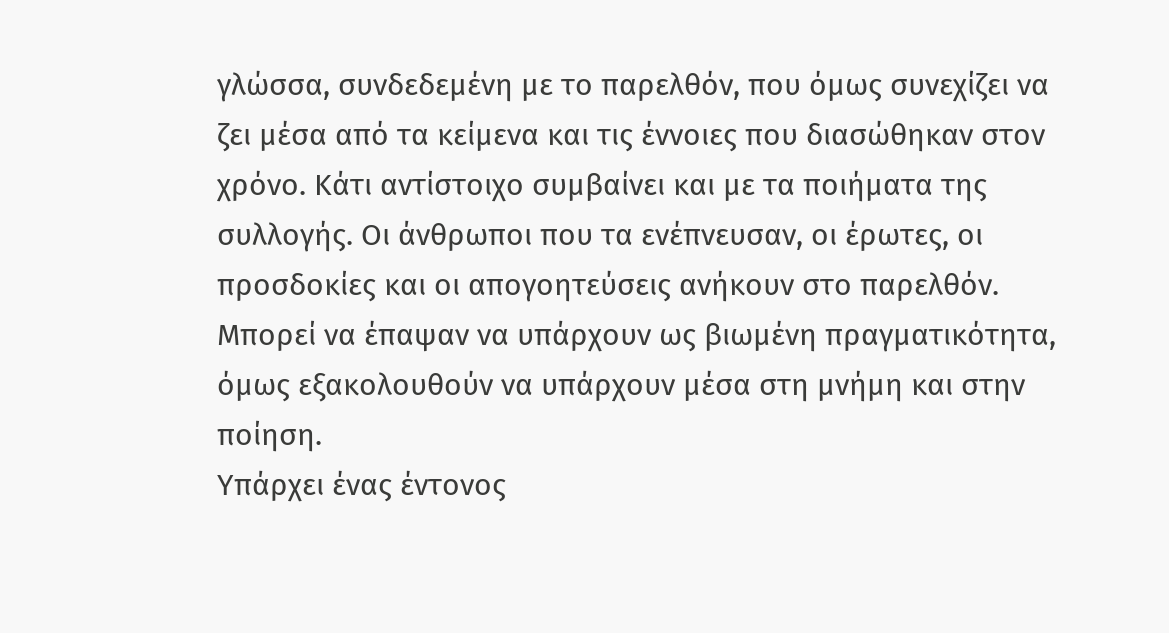γλώσσα, συνδεδεμένη με το παρελθόν, που όμως συνεχίζει να ζει μέσα από τα κείμενα και τις έννοιες που διασώθηκαν στον χρόνο. Κάτι αντίστοιχο συμβαίνει και με τα ποιήματα της συλλογής. Οι άνθρωποι που τα ενέπνευσαν, οι έρωτες, οι προσδοκίες και οι απογοητεύσεις ανήκουν στο παρελθόν. Μπορεί να έπαψαν να υπάρχουν ως βιωμένη πραγματικότητα, όμως εξακολουθούν να υπάρχουν μέσα στη μνήμη και στην ποίηση.
Υπάρχει ένας έντονος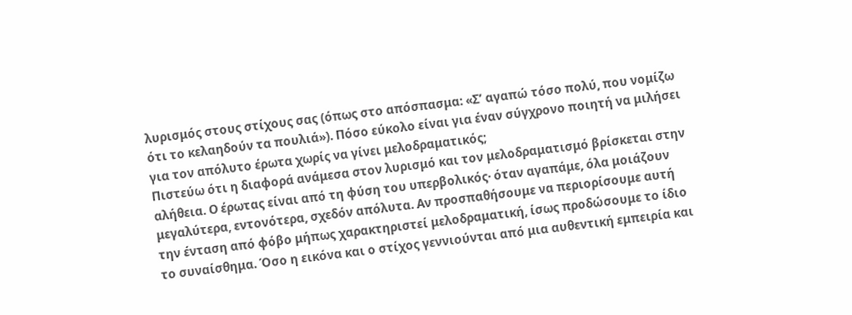λυρισμός στους στίχους σας (όπως στο απόσπασμα: «Σ’ αγαπώ τόσο πολύ, που νομίζω ότι το κελαηδούν τα πουλιά»). Πόσο εύκολο είναι για έναν σύγχρονο ποιητή να μιλήσει για τον απόλυτο έρωτα χωρίς να γίνει μελοδραματικός;
Πιστεύω ότι η διαφορά ανάμεσα στον λυρισμό και τον μελοδραματισμό βρίσκεται στην αλήθεια. Ο έρωτας είναι από τη φύση του υπερβολικός· όταν αγαπάμε, όλα μοιάζουν μεγαλύτερα, εντονότερα, σχεδόν απόλυτα. Αν προσπαθήσουμε να περιορίσουμε αυτή την ένταση από φόβο μήπως χαρακτηριστεί μελοδραματική, ίσως προδώσουμε το ίδιο το συναίσθημα. Όσο η εικόνα και ο στίχος γεννιούνται από μια αυθεντική εμπειρία και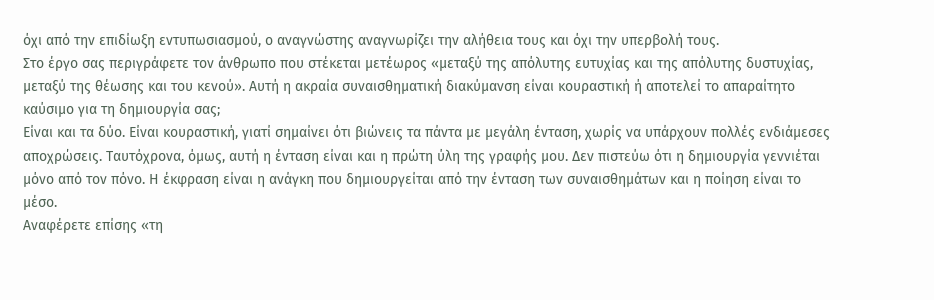όχι από την επιδίωξη εντυπωσιασμού, ο αναγνώστης αναγνωρίζει την αλήθεια τους και όχι την υπερβολή τους.
Στο έργο σας περιγράφετε τον άνθρωπο που στέκεται μετέωρος «μεταξύ της απόλυτης ευτυχίας και της απόλυτης δυστυχίας, μεταξύ της θέωσης και του κενού». Αυτή η ακραία συναισθηματική διακύμανση είναι κουραστική ή αποτελεί το απαραίτητο καύσιμο για τη δημιουργία σας;
Είναι και τα δύο. Είναι κουραστική, γιατί σημαίνει ότι βιώνεις τα πάντα με μεγάλη ένταση, χωρίς να υπάρχουν πολλές ενδιάμεσες αποχρώσεις. Ταυτόχρονα, όμως, αυτή η ένταση είναι και η πρώτη ύλη της γραφής μου. Δεν πιστεύω ότι η δημιουργία γεννιέται μόνο από τον πόνο. Η έκφραση είναι η ανάγκη που δημιουργείται από την ένταση των συναισθημάτων και η ποίηση είναι το μέσο.
Αναφέρετε επίσης «τη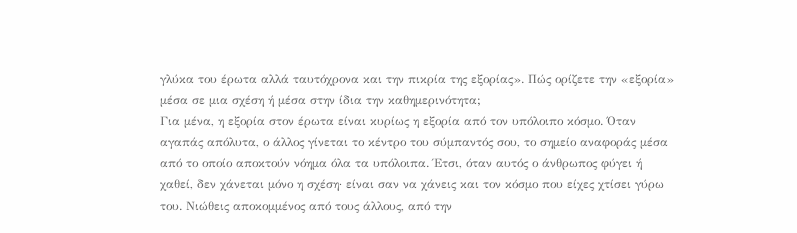γλύκα του έρωτα αλλά ταυτόχρονα και την πικρία της εξορίας». Πώς ορίζετε την «εξορία» μέσα σε μια σχέση ή μέσα στην ίδια την καθημερινότητα;
Για μένα, η εξορία στον έρωτα είναι κυρίως η εξορία από τον υπόλοιπο κόσμο. Όταν αγαπάς απόλυτα, ο άλλος γίνεται το κέντρο του σύμπαντός σου, το σημείο αναφοράς μέσα από το οποίο αποκτούν νόημα όλα τα υπόλοιπα. Έτσι, όταν αυτός ο άνθρωπος φύγει ή χαθεί, δεν χάνεται μόνο η σχέση· είναι σαν να χάνεις και τον κόσμο που είχες χτίσει γύρω του. Νιώθεις αποκομμένος από τους άλλους, από την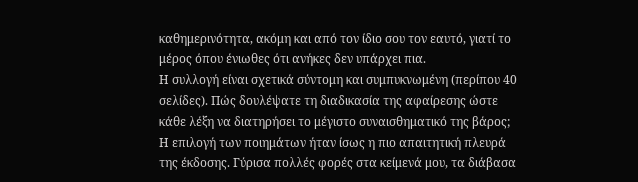καθημερινότητα, ακόμη και από τον ίδιο σου τον εαυτό, γιατί το μέρος όπου ένιωθες ότι ανήκες δεν υπάρχει πια.
Η συλλογή είναι σχετικά σύντομη και συμπυκνωμένη (περίπου 40 σελίδες). Πώς δουλέψατε τη διαδικασία της αφαίρεσης ώστε κάθε λέξη να διατηρήσει το μέγιστο συναισθηματικό της βάρος;
Η επιλογή των ποιημάτων ήταν ίσως η πιο απαιτητική πλευρά της έκδοσης. Γύρισα πολλές φορές στα κείμενά μου, τα διάβασα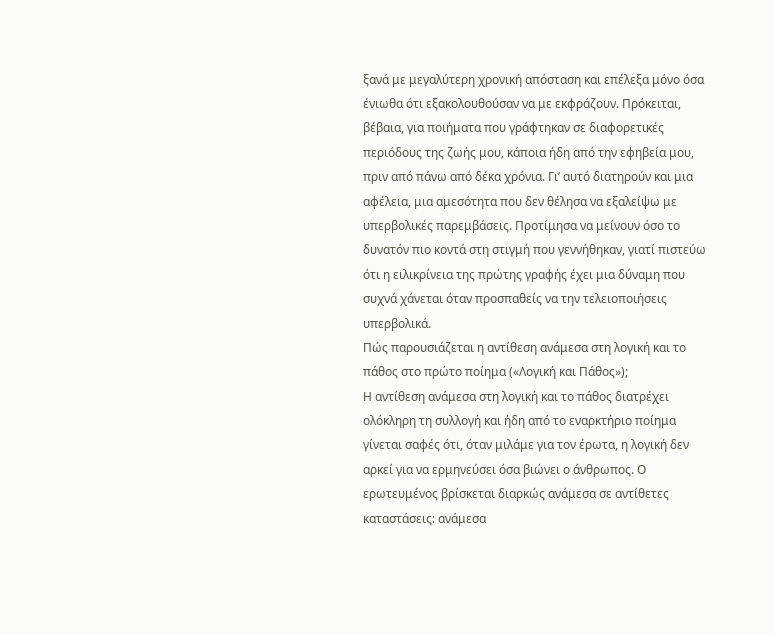ξανά με μεγαλύτερη χρονική απόσταση και επέλεξα μόνο όσα ένιωθα ότι εξακολουθούσαν να με εκφράζουν. Πρόκειται, βέβαια, για ποιήματα που γράφτηκαν σε διαφορετικές περιόδους της ζωής μου, κάποια ήδη από την εφηβεία μου, πριν από πάνω από δέκα χρόνια. Γι’ αυτό διατηρούν και μια αφέλεια, μια αμεσότητα που δεν θέλησα να εξαλείψω με υπερβολικές παρεμβάσεις. Προτίμησα να μείνουν όσο το δυνατόν πιο κοντά στη στιγμή που γεννήθηκαν, γιατί πιστεύω ότι η ειλικρίνεια της πρώτης γραφής έχει μια δύναμη που συχνά χάνεται όταν προσπαθείς να την τελειοποιήσεις υπερβολικά.
Πώς παρουσιάζεται η αντίθεση ανάμεσα στη λογική και το πάθος στο πρώτο ποίημα («Λογική και Πάθος»);
Η αντίθεση ανάμεσα στη λογική και το πάθος διατρέχει ολόκληρη τη συλλογή και ήδη από το εναρκτήριο ποίημα γίνεται σαφές ότι, όταν μιλάμε για τον έρωτα, η λογική δεν αρκεί για να ερμηνεύσει όσα βιώνει ο άνθρωπος. Ο ερωτευμένος βρίσκεται διαρκώς ανάμεσα σε αντίθετες καταστάσεις: ανάμεσα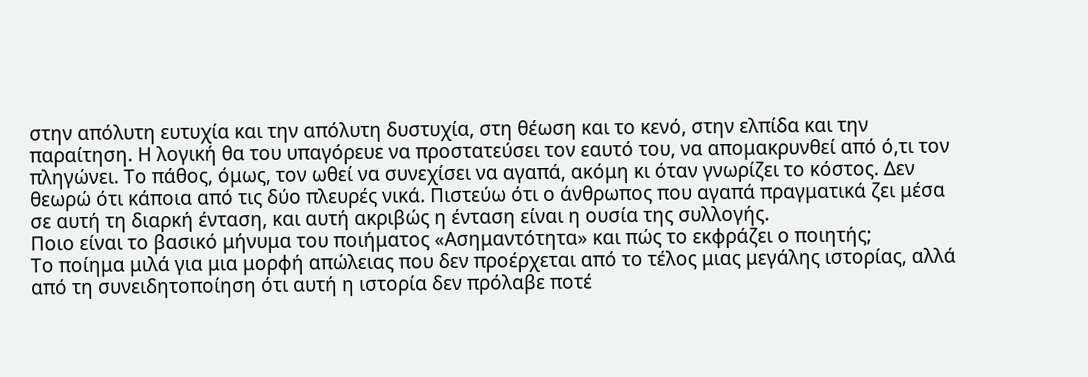στην απόλυτη ευτυχία και την απόλυτη δυστυχία, στη θέωση και το κενό, στην ελπίδα και την παραίτηση. Η λογική θα του υπαγόρευε να προστατεύσει τον εαυτό του, να απομακρυνθεί από ό,τι τον πληγώνει. Το πάθος, όμως, τον ωθεί να συνεχίσει να αγαπά, ακόμη κι όταν γνωρίζει το κόστος. Δεν θεωρώ ότι κάποια από τις δύο πλευρές νικά. Πιστεύω ότι ο άνθρωπος που αγαπά πραγματικά ζει μέσα σε αυτή τη διαρκή ένταση, και αυτή ακριβώς η ένταση είναι η ουσία της συλλογής.
Ποιο είναι το βασικό μήνυμα του ποιήματος «Ασημαντότητα» και πώς το εκφράζει ο ποιητής;
Το ποίημα μιλά για μια μορφή απώλειας που δεν προέρχεται από το τέλος μιας μεγάλης ιστορίας, αλλά από τη συνειδητοποίηση ότι αυτή η ιστορία δεν πρόλαβε ποτέ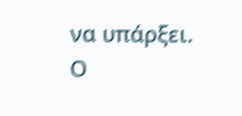να υπάρξει. Ο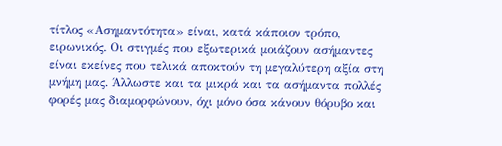τίτλος «Ασημαντότητα» είναι, κατά κάποιον τρόπο, ειρωνικός. Οι στιγμές που εξωτερικά μοιάζουν ασήμαντες είναι εκείνες που τελικά αποκτούν τη μεγαλύτερη αξία στη μνήμη μας. Άλλωστε και τα μικρά και τα ασήμαντα πολλές φορές μας διαμορφώνουν, όχι μόνο όσα κάνουν θόρυβο και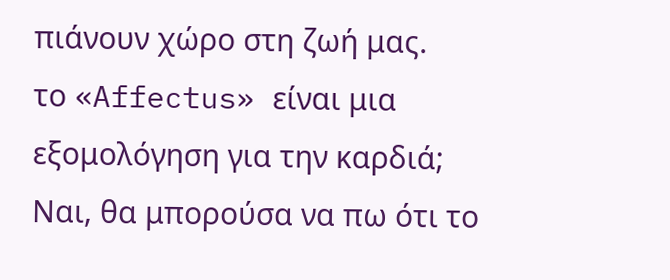πιάνουν χώρο στη ζωή μας.
το «Affectus» είναι μια εξομολόγηση για την καρδιά;
Ναι, θα μπορούσα να πω ότι το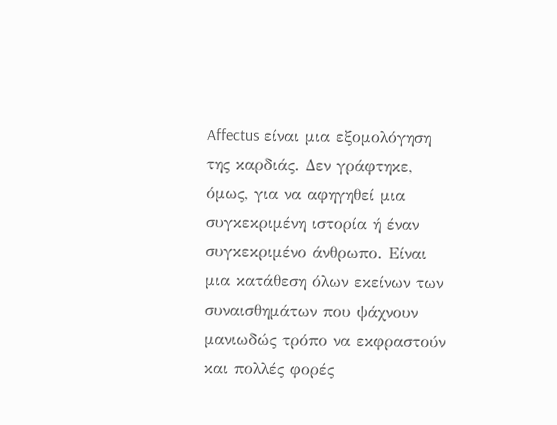Affectus είναι μια εξομολόγηση της καρδιάς. Δεν γράφτηκε, όμως, για να αφηγηθεί μια συγκεκριμένη ιστορία ή έναν συγκεκριμένο άνθρωπο. Είναι μια κατάθεση όλων εκείνων των συναισθημάτων που ψάχνουν μανιωδώς τρόπο να εκφραστούν και πολλές φορές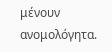μένουν ανομολόγητα.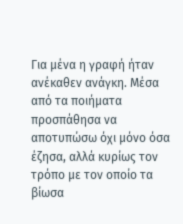Για μένα η γραφή ήταν ανέκαθεν ανάγκη. Μέσα από τα ποιήματα προσπάθησα να αποτυπώσω όχι μόνο όσα έζησα, αλλά κυρίως τον τρόπο με τον οποίο τα βίωσα